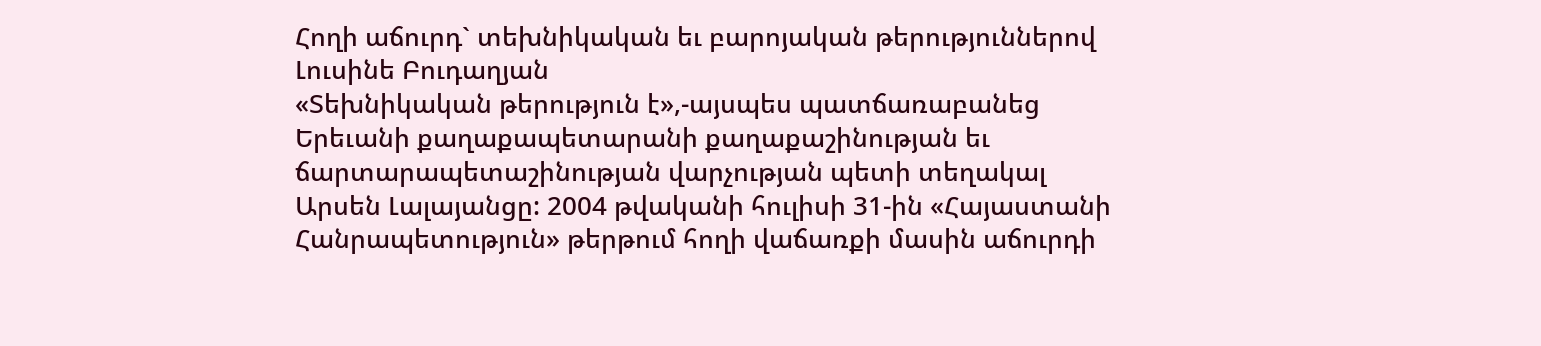Հողի աճուրդ` տեխնիկական եւ բարոյական թերություններով
Լուսինե Բուդաղյան
«Տեխնիկական թերություն է»,-այսպես պատճառաբանեց Երեւանի քաղաքապետարանի քաղաքաշինության եւ ճարտարապետաշինության վարչության պետի տեղակալ Արսեն Լալայանցը: 2004 թվականի հուլիսի 31-ին «Հայաստանի Հանրապետություն» թերթում հողի վաճառքի մասին աճուրդի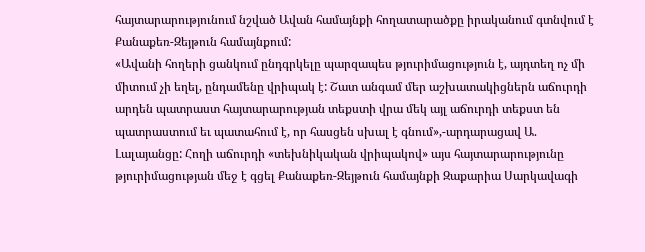հայտարարությունում նշված Ավան համայնքի հողատարածքը իրականում գտնվում է Քանաքեռ-Զեյթուն համայնքում:
«Ավանի հողերի ցանկում ընդգրկելը պարզապես թյուրիմացություն է, այդտեղ ոչ մի միտում չի եղել, ընդամենը վրիպակ է: Շատ անգամ մեր աշխատակիցներն աճուրդի արդեն պատրաստ հայտարարության տեքստի վրա մեկ այլ աճուրդի տեքստ են պատրաստում եւ պատահում է, որ հասցեն սխալ է գնում»,-արդարացավ Ա. Լալայանցը: Հողի աճուրդի «տեխնիկական վրիպակով» այս հայտարարությունը թյուրիմացության մեջ է գցել Քանաքեռ-Զեյթուն համայնքի Զաքարիա Սարկավագի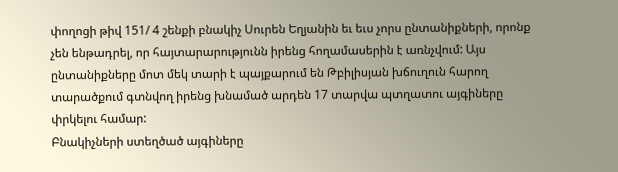փողոցի թիվ 151/ 4 շենքի բնակիչ Սուրեն Եղյանին եւ եւս չորս ընտանիքների, որոնք չեն ենթադրել, որ հայտարարությունն իրենց հողամասերին է առնչվում: Այս ընտանիքները մոտ մեկ տարի է պայքարում են Թբիլիսյան խճուղուն հարող տարածքում գտնվող իրենց խնամած արդեն 17 տարվա պտղատու այգիները փրկելու համար:
Բնակիչների ստեղծած այգիները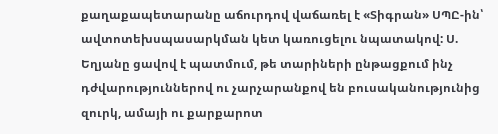քաղաքապետարանը աճուրդով վաճառել է «Տիգրան» ՍՊԸ-ին՝ ավտոտեխսպասարկման կետ կառուցելու նպատակով: Ս. Եղյանը ցավով է պատմում, թե տարիների ընթացքում ինչ դժվարություններով ու չարչարանքով են բուսականությունից զուրկ, ամայի ու քարքարոտ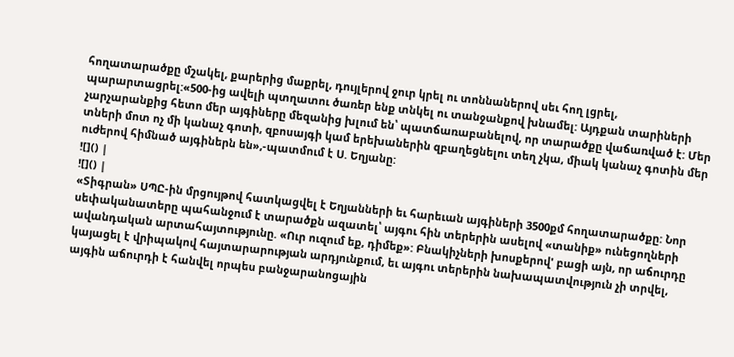հողատարածքը մշակել, քարերից մաքրել, դույլերով ջուր կրել ու տոննաներով սեւ հող լցրել, պարարտացրել:«500-ից ավելի պտղատու ծառեր ենք տնկել ու տանջանքով խնամել: Այդքան տարիների չարչարանքից հետո մեր այգիները մեզանից խլում են՝ պատճառաբանելով, որ տարածքը վաճառված է: Մեր տների մոտ ոչ մի կանաչ գոտի, զբոսայգի կամ երեխաներին զբաղեցնելու տեղ չկա, միակ կանաչ գոտին մեր ուժերով հիմնած այգիներն են»,-պատմում է Ս. Եղյանը:
![]() |
![]() |
«Տիգրան» ՍՊԸ-ին մրցույթով հատկացվել է Եղյանների եւ հարեւան այգիների 3500քմ հողատարածքը: Նոր սեփականատերը պահանջում է տարածքն ազատել՝ այգու հին տերերին ասելով «տանիք» ունեցողների ավանդական արտահայտությունը. «Ուր ուզում եք, դիմեք»: Բնակիչների խոսքերով' բացի այն, որ աճուրդը կայացել է վրիպակով հայտարարության արդյունքում, եւ այգու տերերին նախապատվություն չի տրվել, այգին աճուրդի է հանվել որպես բանջարանոցային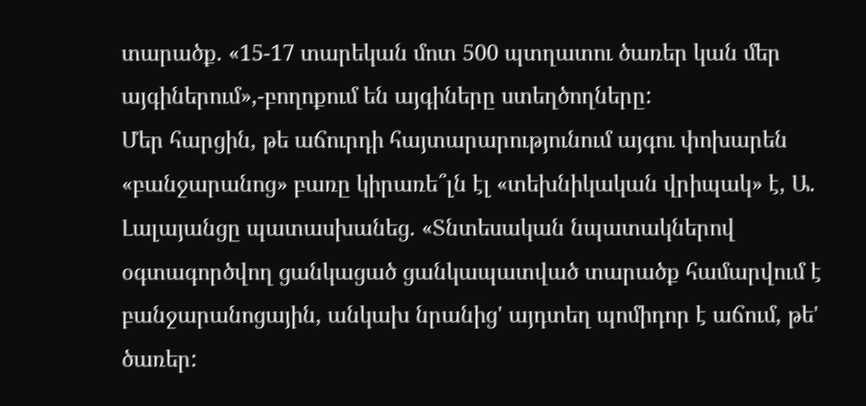տարածք. «15-17 տարեկան մոտ 500 պտղատու ծառեր կան մեր այգիներում»,-բողոքում են այգիները ստեղծողները:
Մեր հարցին, թե աճուրդի հայտարարությունում այգու փոխարեն «բանջարանոց» բառը կիրառե՞լն էլ «տեխնիկական վրիպակ» է, Ա. Լալայանցը պատասխանեց. «Տնտեսական նպատակներով օգտագործվող ցանկացած ցանկապատված տարածք համարվում է բանջարանոցային, անկախ նրանից' այդտեղ պոմիդոր է աճում, թե' ծառեր: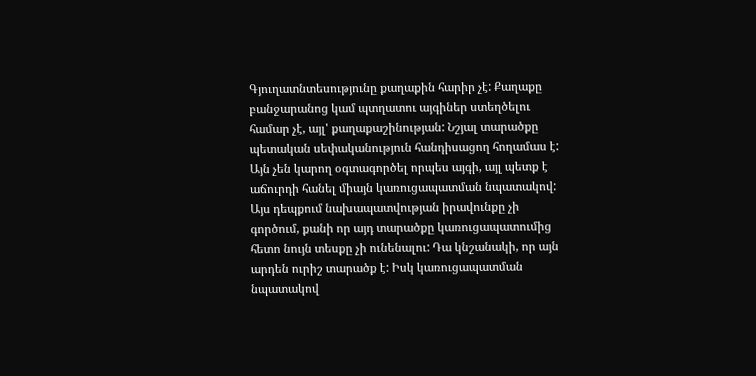Գյուղատնտեսությունը քաղաքին հարիր չէ: Քաղաքը բանջարանոց կամ պտղատու այգիներ ստեղծելու համար չէ, այլ' քաղաքաշինության: Նշյալ տարածքը պետական սեփականություն հանդիսացող հողամաս է: Այն չեն կարող օգտագործել որպես այգի, այլ պետք է աճուրդի հանել միայն կառուցապատման նպատակով: Այս դեպքում նախապատվության իրավունքը չի գործում, քանի որ այդ տարածքը կառուցապատումից հետո նույն տեսքը չի ունենալու: Դա կնշանակի, որ այն արդեն ուրիշ տարածք է: Իսկ կառուցապատման նպատակով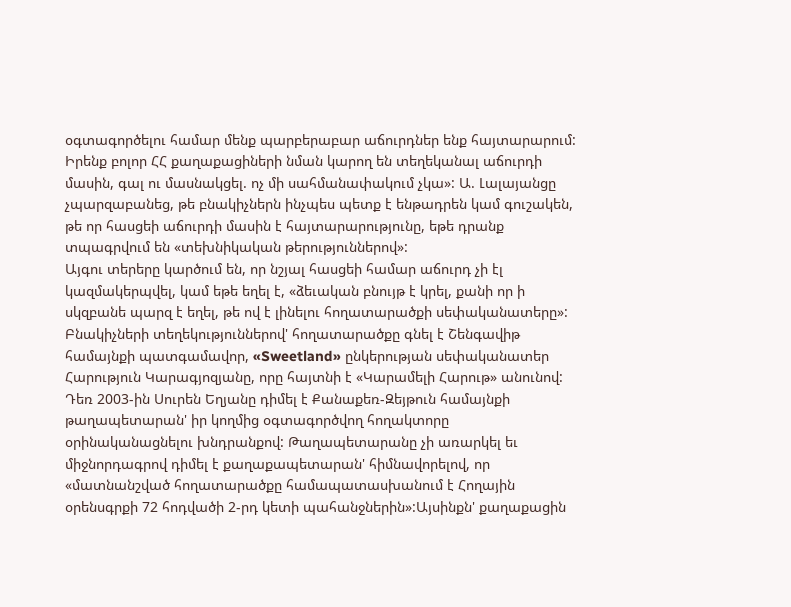օգտագործելու համար մենք պարբերաբար աճուրդներ ենք հայտարարում: Իրենք բոլոր ՀՀ քաղաքացիների նման կարող են տեղեկանալ աճուրդի մասին, գալ ու մասնակցել. ոչ մի սահմանափակում չկա»: Ա. Լալայանցը չպարզաբանեց, թե բնակիչներն ինչպես պետք է ենթադրեն կամ գուշակեն, թե որ հասցեի աճուրդի մասին է հայտարարությունը, եթե դրանք տպագրվում են «տեխնիկական թերություններով»:
Այգու տերերը կարծում են, որ նշյալ հասցեի համար աճուրդ չի էլ կազմակերպվել, կամ եթե եղել է, «ձեւական բնույթ է կրել, քանի որ ի սկզբանե պարզ է եղել, թե ով է լինելու հողատարածքի սեփականատերը»: Բնակիչների տեղեկություններով' հողատարածքը գնել է Շենգավիթ համայնքի պատգամավոր, «Sweetland» ընկերության սեփականատեր Հարություն Կարագյոզյանը, որը հայտնի է «Կարամելի Հարութ» անունով:
Դեռ 2003-ին Սուրեն Եղյանը դիմել է Քանաքեռ-Զեյթուն համայնքի թաղապետարան' իր կողմից օգտագործվող հողակտորը օրինականացնելու խնդրանքով: Թաղապետարանը չի առարկել եւ միջնորդագրով դիմել է քաղաքապետարան' հիմնավորելով, որ «մատնանշված հողատարածքը համապատասխանում է Հողային օրենսգրքի 72 հոդվածի 2-րդ կետի պահանջներին»:Այսինքն' քաղաքացին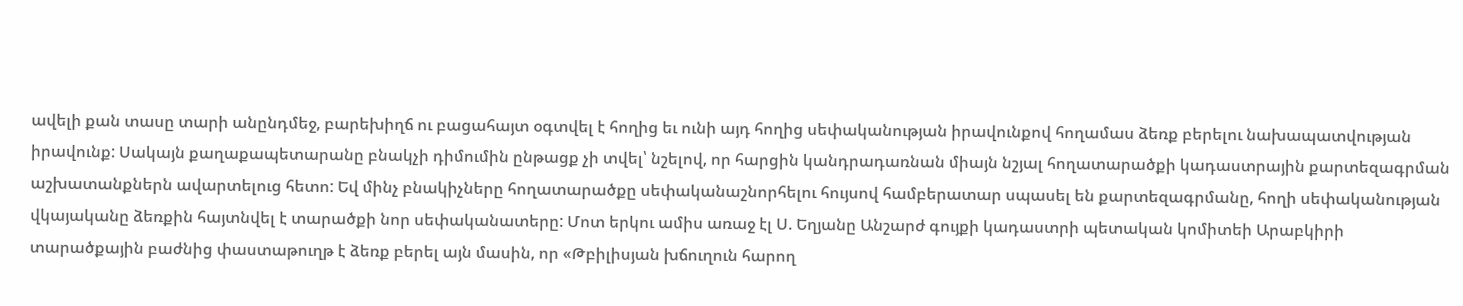ավելի քան տասը տարի անընդմեջ, բարեխիղճ ու բացահայտ օգտվել է հողից եւ ունի այդ հողից սեփականության իրավունքով հողամաս ձեռք բերելու նախապատվության իրավունք: Սակայն քաղաքապետարանը բնակչի դիմումին ընթացք չի տվել՝ նշելով, որ հարցին կանդրադառնան միայն նշյալ հողատարածքի կադաստրային քարտեզագրման աշխատանքներն ավարտելուց հետո: Եվ մինչ բնակիչները հողատարածքը սեփականաշնորհելու հույսով համբերատար սպասել են քարտեզագրմանը, հողի սեփականության վկայականը ձեռքին հայտնվել է տարածքի նոր սեփականատերը: Մոտ երկու ամիս առաջ էլ Ս. Եղյանը Անշարժ գույքի կադաստրի պետական կոմիտեի Արաբկիրի տարածքային բաժնից փաստաթուղթ է ձեռք բերել այն մասին, որ «Թբիլիսյան խճուղուն հարող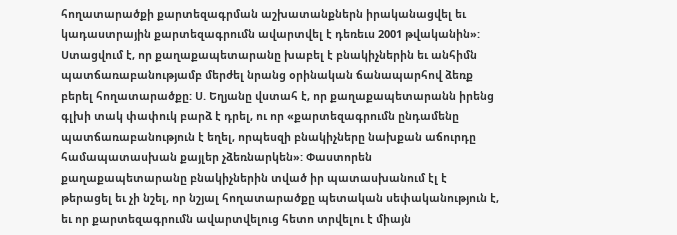հողատարածքի քարտեզագրման աշխատանքներն իրականացվել եւ կադաստրային քարտեզագրումն ավարտվել է դեռեւս 2001 թվականին»:
Ստացվում է, որ քաղաքապետարանը խաբել է բնակիչներին եւ անհիմն պատճառաբանությամբ մերժել նրանց օրինական ճանապարհով ձեռք բերել հողատարածքը: Ս. Եղյանը վստահ է, որ քաղաքապետարանն իրենց գլխի տակ փափուկ բարձ է դրել, ու որ «քարտեզագրումն ընդամենը պատճառաբանություն է եղել, որպեսզի բնակիչները նախքան աճուրդը համապատասխան քայլեր չձեռնարկեն»: Փաստորեն քաղաքապետարանը բնակիչներին տված իր պատասխանում էլ է թերացել եւ չի նշել, որ նշյալ հողատարածքը պետական սեփականություն է, եւ որ քարտեզագրումն ավարտվելուց հետո տրվելու է միայն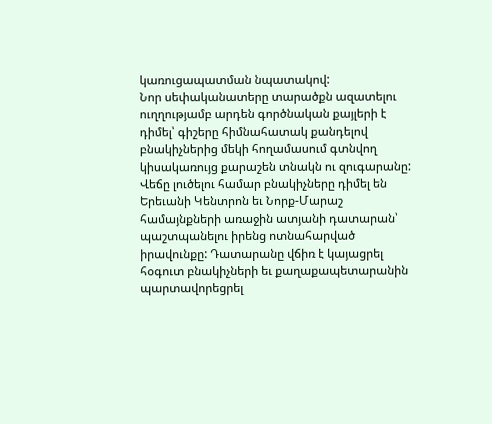կառուցապատման նպատակով:
Նոր սեփականատերը տարածքն ազատելու ուղղությամբ արդեն գործնական քայլերի է դիմել՝ գիշերը հիմնահատակ քանդելով բնակիչներից մեկի հողամասում գտնվող կիսակառույց քարաշեն տնակն ու զուգարանը: Վեճը լուծելու համար բնակիչները դիմել են Երեւանի Կենտրոն եւ Նորք-Մարաշ համայնքների առաջին ատյանի դատարան՝ պաշտպանելու իրենց ոտնահարված իրավունքը: Դատարանը վճիռ է կայացրել հօգուտ բնակիչների եւ քաղաքապետարանին պարտավորեցրել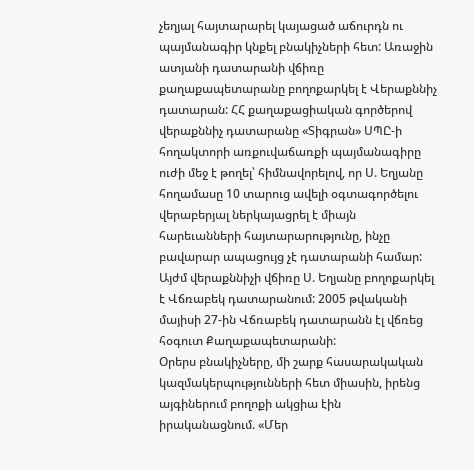չեղյալ հայտարարել կայացած աճուրդն ու պայմանագիր կնքել բնակիչների հետ: Առաջին ատյանի դատարանի վճիռը քաղաքապետարանը բողոքարկել է Վերաքննիչ դատարան: ՀՀ քաղաքացիական գործերով վերաքննիչ դատարանը «Տիգրան» ՍՊԸ-ի հողակտորի առքուվաճառքի պայմանագիրը ուժի մեջ է թողել՝ հիմնավորելով, որ Ս. Եղյանը հողամասը 10 տարուց ավելի օգտագործելու վերաբերյալ ներկայացրել է միայն հարեւանների հայտարարությունը, ինչը բավարար ապացույց չէ դատարանի համար: Այժմ վերաքննիչի վճիռը Ս. Եղյանը բողոքարկել է Վճռաբեկ դատարանում: 2005 թվականի մայիսի 27-ին Վճռաբեկ դատարանն էլ վճռեց հօգուտ Քաղաքապետարանի:
Օրերս բնակիչները, մի շարք հասարակական կազմակերպությունների հետ միասին, իրենց այգիներում բողոքի ակցիա էին իրականացնում. «Մեր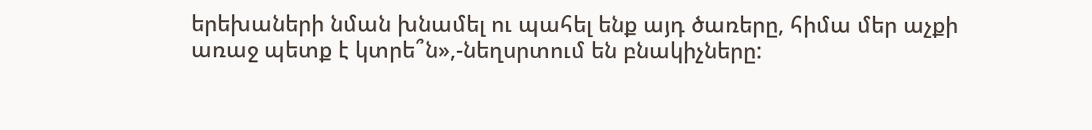երեխաների նման խնամել ու պահել ենք այդ ծառերը, հիմա մեր աչքի առաջ պետք է կտրե՞ն»,-նեղսրտում են բնակիչները: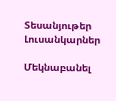Տեսանյութեր
Լուսանկարներ

Մեկնաբանել